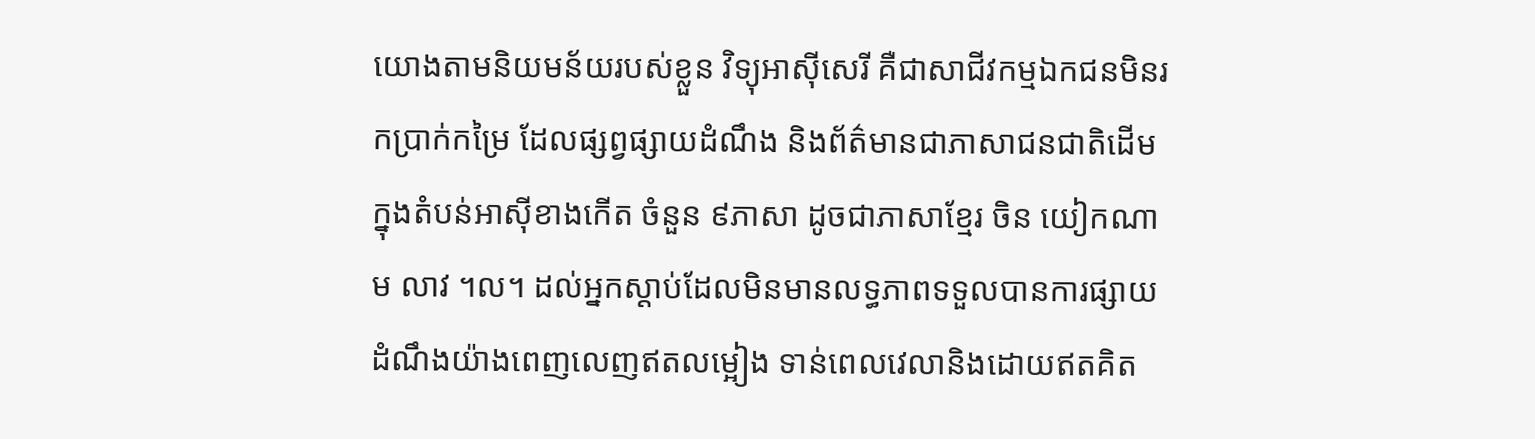យោងតាមនិយមន័យរបស់ខ្លួន វិទ្យុអាស៊ីសេរី គឺជាសាជីវកម្មឯកជនមិនរកប្រាក់កម្រៃ ដែលផ្សព្វផ្សាយដំណឹង និងព័ត៌មានជាភាសាជនជាតិដើមក្នុងតំបន់អាស៊ីខាងកើត ចំនួន ៩ភាសា ដូចជាភាសាខ្មែរ ចិន យៀកណាម លាវ ។ល។ ដល់អ្នកស្ដាប់ដែលមិនមានលទ្ធភាពទទួលបានការផ្សាយដំណឹងយ៉ាងពេញលេញឥតលម្អៀង ទាន់ពេលវេលានិងដោយឥតគិត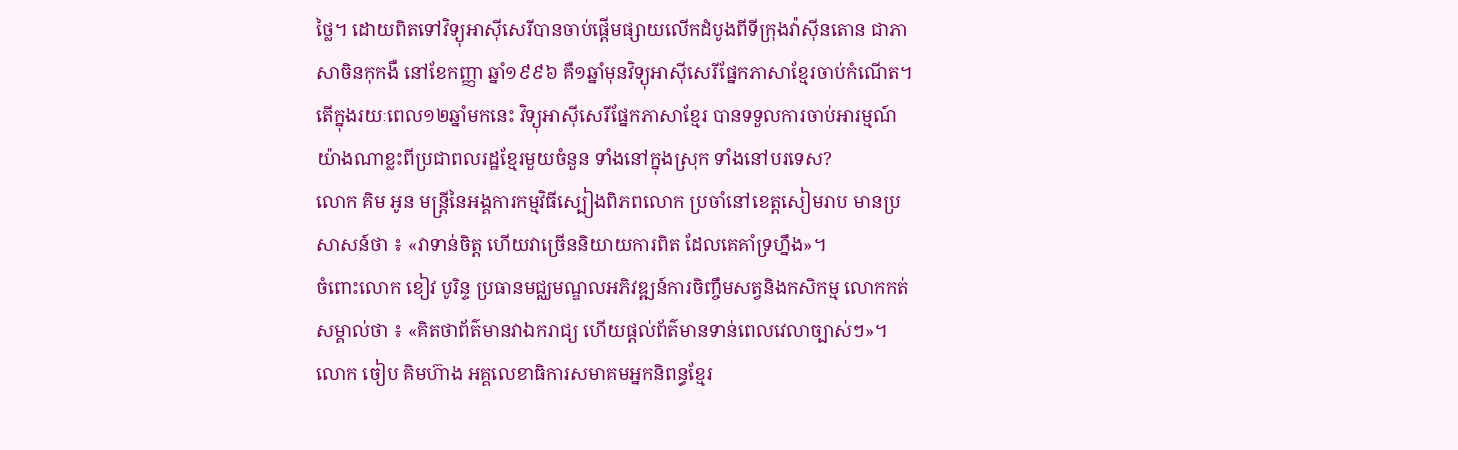ថ្លៃ។ ដោយពិតទៅវិទ្យុអាស៊ីសេរីបានចាប់ផ្តើមផ្សាយលើកដំបូងពីទីក្រុងវ៉ាស៊ីនតោន ជាភាសាចិនកុកងឺ នៅខែកញ្ញា ឆ្នាំ១៩៩៦ គឺ១ឆ្នាំមុនវិទ្យុអាស៊ីសេរីផ្នែកភាសាខ្មែរចាប់កំណើត។
តើក្នុងរយៈពេល១២ឆ្នាំមកនេះ វិទ្យុអាស៊ីសេរីផ្នែកភាសាខ្មែរ បានទទួលការចាប់អារម្មណ៍យ៉ាងណាខ្លះពីប្រជាពលរដ្ឋខ្មែរមួយចំនួន ទាំងនៅក្នុងស្រុក ទាំងនៅបរទេស?
លោក គិម អូន មន្ត្រីនៃអង្គការកម្មវិធីស្បៀងពិភពលោក ប្រចាំនៅខេត្តសៀមរាប មានប្រសាសន៍ថា ៖ «វាទាន់ចិត្ត ហើយវាច្រើននិយាយការពិត ដែលគេគាំទ្រហ្នឹង»។
ចំពោះលោក ខៀវ បូរិន្ទ ប្រធានមជ្ឈមណ្ឌលអភិវឌ្ឍន៍ការចិញ្ចឹមសត្វនិងកសិកម្ម លោកកត់សម្គាល់ថា ៖ «គិតថាព័ត៌មានវាឯករាជ្យ ហើយផ្ដល់ព័ត៌មានទាន់ពេលវេលាច្បាស់ៗ»។
លោក ចៀប គិមហ៊ាង អគ្គលេខាធិការសមាគមអ្នកនិពន្ធខ្មែរ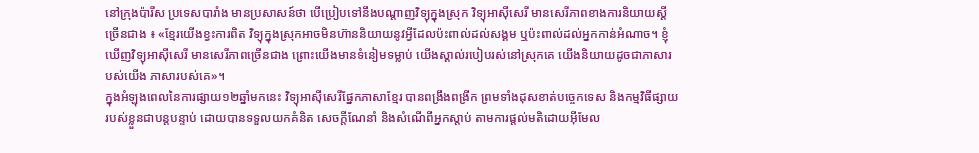នៅក្រុងប៉ារីស ប្រទេសបារាំង មានប្រសាសន៍ថា បើប្រៀបទៅនឹងបណ្តាញវិទ្យុក្នុងស្រុក វិទ្យុអាស៊ីសេរី មានសេរីភាពខាងការនិយាយស្តីច្រើនជាង ៖ «ខ្មែរយើងខ្វះការពិត វិទ្យុក្នុងស្រុកអាចមិនហ៊ាននិយាយនូវអ្វីដែលប៉ះពាល់ដល់សង្គម ឬប៉ះពាល់ដល់អ្នកកាន់អំណាច។ ខ្ញុំឃើញវិទ្យុអាស៊ីសេរី មានសេរីភាពច្រើនជាង ព្រោះយើងមានទំនៀមទម្លាប់ យើងស្គាល់របៀបរស់នៅស្រុកគេ យើងនិយាយដូចជាភាសារបស់យើង ភាសារបស់គេ»។
ក្នុងអំឡុងពេលនៃការផ្សាយ១២ឆ្នាំមកនេះ វិទ្យុអាស៊ីសេរីផ្នែកភាសាខ្មែរ បានពង្រឹងពង្រីក ព្រមទាំងដុសខាត់បច្ចេកទេស និងកម្មវិធីផ្សាយរបស់ខ្លួនជាបន្តបន្ទាប់ ដោយបានទទួលយកគំនិត សេចក្តីណែនាំ និងសំណើពីអ្នកស្តាប់ តាមការផ្តល់មតិដោយអ៊ីមែល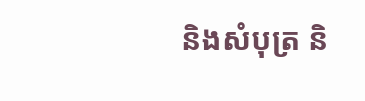និងសំបុត្រ និ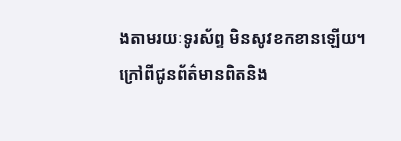ងតាមរយៈទូរស័ព្ទ មិនសូវខកខានឡើយ។
ក្រៅពីជូនព័ត៌មានពិតនិង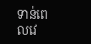ទាន់ពេលវេ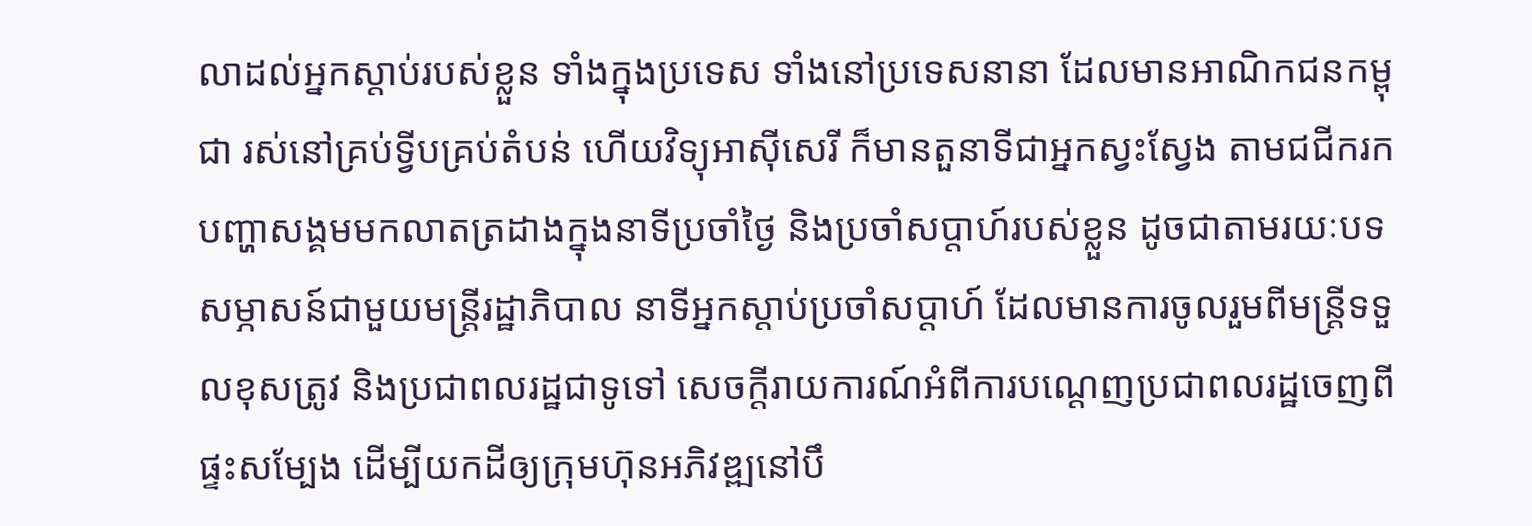លាដល់អ្នកស្តាប់របស់ខ្លួន ទាំងក្នុងប្រទេស ទាំងនៅប្រទេសនានា ដែលមានអាណិកជនកម្ពុជា រស់នៅគ្រប់ទ្វីបគ្រប់តំបន់ ហើយវិទ្យុអាស៊ីសេរី ក៏មានតួនាទីជាអ្នកស្វះស្វែង តាមជជីករកបញ្ហាសង្គមមកលាតត្រដាងក្នុងនាទីប្រចាំថ្ងៃ និងប្រចាំសប្តាហ៍របស់ខ្លួន ដូចជាតាមរយៈបទសម្ភាសន៍ជាមួយមន្ត្រីរដ្ឋាភិបាល នាទីអ្នកស្តាប់ប្រចាំសប្តាហ៍ ដែលមានការចូលរួមពីមន្ត្រីទទួលខុសត្រូវ និងប្រជាពលរដ្ឋជាទូទៅ សេចក្តីរាយការណ៍អំពីការបណ្តេញប្រជាពលរដ្ឋចេញពីផ្ទះសម្បែង ដើម្បីយកដីឲ្យក្រុមហ៊ុនអភិវឌ្ឍនៅបឹ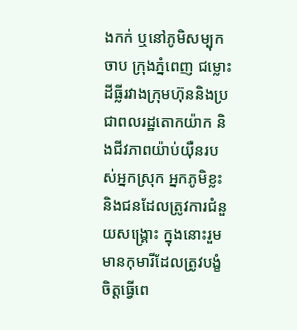ងកក់ ឬនៅភូមិសម្បុកចាប ក្រុងភ្នំពេញ ជម្លោះដីធ្លីរវាងក្រុមហ៊ុននិងប្រជាពលរដ្ឋតោកយ៉ាក និងជីវភាពយ៉ាប់យ៉ឺនរបស់អ្នកស្រុក អ្នកភូមិខ្លះនិងជនដែលត្រូវការជំនួយសង្គ្រោះ ក្នុងនោះរួមមានកុមារីដែលត្រូវបង្ខំចិត្តធ្វើពេ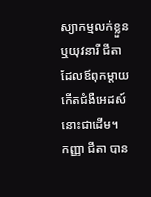ស្យាកម្មលក់ខ្លួន ឬយុវនារី ជីតា ដែលឪពុកម្តាយកើតជំងឺអេដស៍នោះជាដើម។
កញ្ញា ជីតា បាន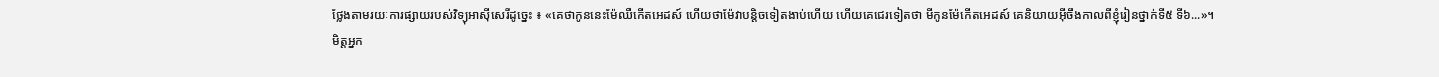ថ្លែងតាមរយៈការផ្សាយរបស់វិទ្យុអាស៊ីសេរីដូច្នេះ ៖ «គេថាកូននេះម៉ែឈឺកើតអេដស៍ ហើយថាម៉ែវាបន្តិចទៀតងាប់ហើយ ហើយគេជេរទៀតថា មីកូនម៉ែកើតអេដស៍ គេនិយាយអ៊ីចឹងកាលពីខ្ញុំរៀនថ្នាក់ទី៥ ទី៦...»។
មិត្តអ្នក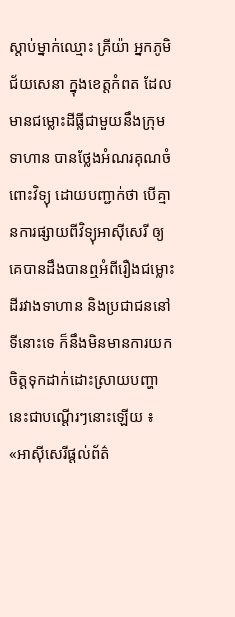ស្តាប់ម្នាក់ឈ្មោះ គ្រីយ៉ា អ្នកភូមិជ័យសេនា ក្នុងខេត្តកំពត ដែលមានជម្លោះដីធ្លីជាមួយនឹងក្រុមទាហាន បានថ្លែងអំណរគុណចំពោះវិទ្យុ ដោយបញ្ជាក់ថា បើគ្មានការផ្សាយពីវិទ្យុអាស៊ីសេរី ឲ្យគេបានដឹងបានឮអំពីរឿងជម្លោះដីរវាងទាហាន និងប្រជាជននៅទីនោះទេ ក៏នឹងមិនមានការយកចិត្តទុកដាក់ដោះស្រាយបញ្ហានេះជាបណ្តើរៗនោះឡើយ ៖ «អាស៊ីសេរីផ្ដល់ព័ត៌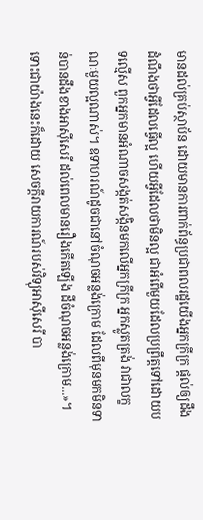មានដល់គ្រប់ស្ថាប័ន ដោយមានការពាក់ព័ន្ធប្រជាពលរដ្ឋយើងអ្នកក្រីក្រ ផ្ដល់ឲ្យដឹងដំណឹងថាអ្វីដែលធ្វើល្អ ហើយអ្វីដែលថាមិនល្អ ជាអំពើមួយដែលប្រព្រឹត្តទៅដោយបទល្មើស ពួកអ្នកមានអំណាចសង្កត់សង្កិនមកលើអ្នកក្រីក្រ អ្នកស្លូតត្រង់ វាជាលក្ខណៈមួយល្អណាស់។ ឧទាហរណ៍ដូចជានៅចំណុចអន្លង់ក្រោម ដែលពីមុនមកមិនទាន់បានដឹងខាងអាស៊ីសេរី ដល់ពេលមានរឿងកើតឡើង ដីចំណុចអន្លង់ក្រោម...»។
ទោះជាយ៉ាងនេះក៏ដោយ សេចក្តីរាយការណ៍របស់វិទ្យុអាស៊ីសេរី បា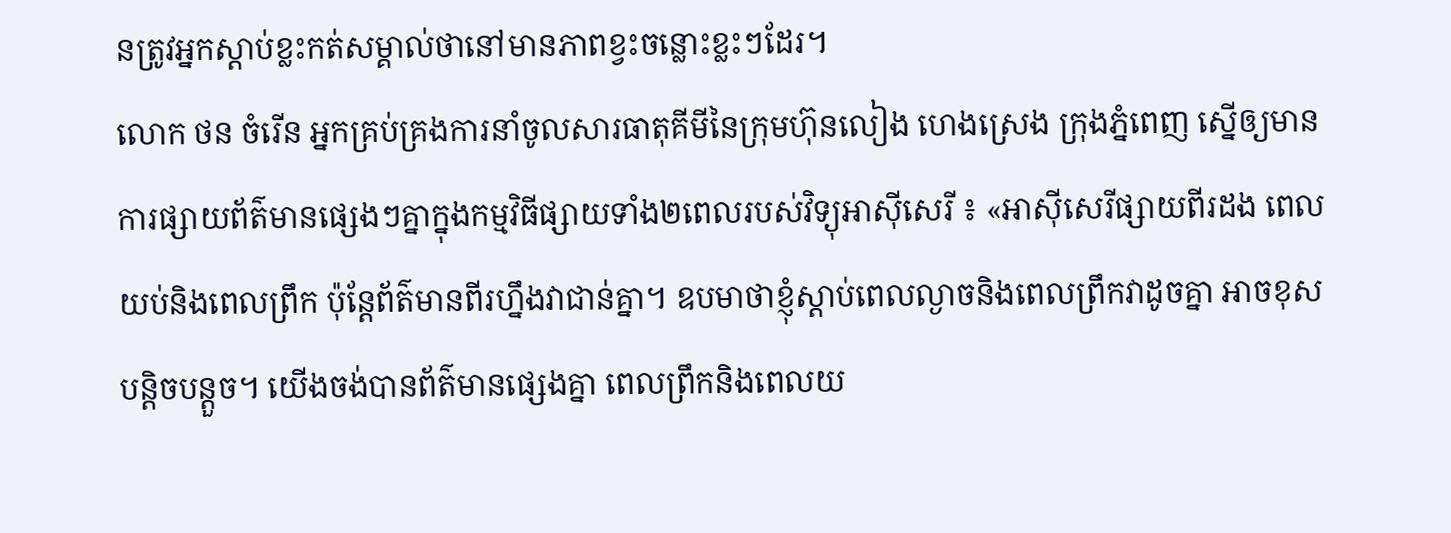នត្រូវអ្នកស្តាប់ខ្លះកត់សម្គាល់ថានៅមានភាពខ្វះចន្លោះខ្លះៗដែរ។
លោក ថន ចំរើន អ្នកគ្រប់គ្រងការនាំចូលសារធាតុគីមីនៃក្រុមហ៊ុនលៀង ហេងស្រេង ក្រុងភ្នំពេញ ស្នើឲ្យមានការផ្សាយព័ត៌មានផ្សេងៗគ្នាក្នុងកម្មវិធីផ្សាយទាំង២ពេលរបស់វិទ្យុអាស៊ីសេរី ៖ «អាស៊ីសេរីផ្សាយពីរដង ពេលយប់និងពេលព្រឹក ប៉ុន្តែព័ត៌មានពីរហ្នឹងវាជាន់គ្នា។ ឧបមាថាខ្ញុំស្ដាប់ពេលល្ងាចនិងពេលព្រឹកវាដូចគ្នា អាចខុសបន្តិចបន្តួច។ យើងចង់បានព័ត៌មានផ្សេងគ្នា ពេលព្រឹកនិងពេលយ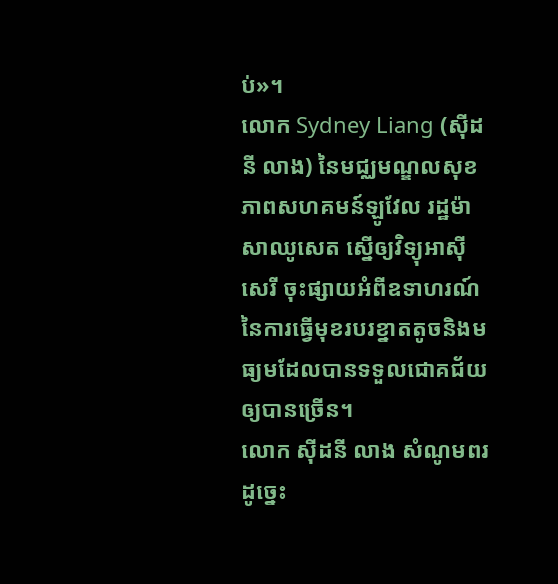ប់»។
លោក Sydney Liang (ស៊ីដនី លាង) នៃមជ្ឈមណ្ឌលសុខភាពសហគមន៍ឡូវែល រដ្ឋម៉ាសាឈូសេត ស្នើឲ្យវិទ្យុអាស៊ីសេរី ចុះផ្សាយអំពីឧទាហរណ៍នៃការធ្វើមុខរបរខ្នាតតូចនិងមធ្យមដែលបានទទួលជោគជ័យឲ្យបានច្រើន។
លោក ស៊ីដនី លាង សំណូមពរដូច្នេះ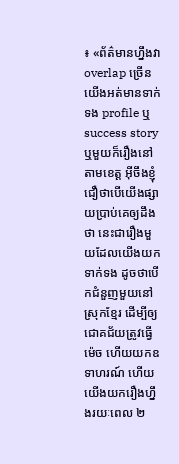៖ «ព័ត៌មានហ្នឹងវា overlap ច្រើន យើងអត់មានទាក់ទង profile ឬ success story ឬមួយក៏រឿងនៅតាមខេត្ត អ៊ីចឹងខ្ញុំជឿថាបើយើងផ្សាយប្រាប់គេឲ្យដឹងថា នេះជារឿងមួយដែលយើងយកទាក់ទង ដូចថាបើកជំនួញមួយនៅស្រុកខ្មែរ ដើម្បីឲ្យជោគជ័យត្រូវធ្វើម៉េច ហើយយកឧទាហរណ៍ ហើយយើងយករឿងហ្នឹងរយៈពេល ២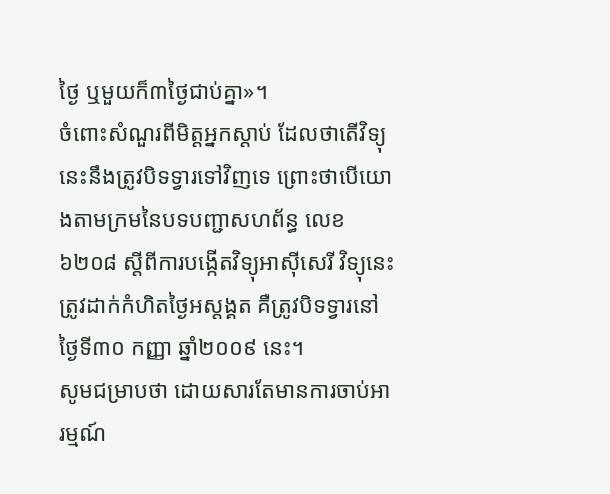ថ្ងៃ ឬមួយក៏៣ថ្ងៃជាប់គ្នា»។
ចំពោះសំណួរពីមិត្តអ្នកស្តាប់ ដែលថាតើវិទ្យុនេះនឹងត្រូវបិទទ្វារទៅវិញទេ ព្រោះថាបើយោងតាមក្រមនៃបទបញ្ជាសហព័ន្ធ លេខ៦២០៨ ស្តីពីការបង្កើតវិទ្យុអាស៊ីសេរី វិទ្យុនេះត្រូវដាក់កំហិតថ្ងៃអស្តង្គត គឺត្រូវបិទទ្វារនៅថ្ងៃទី៣០ កញ្ញា ឆ្នាំ២០០៩ នេះ។
សូមជម្រាបថា ដោយសារតែមានការចាប់អារម្មណ៍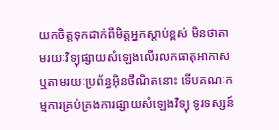យកចិត្តទុកដាក់ពីមិត្តអ្នកស្តាប់ខ្ពស់ មិនថាតាមរយៈវិទ្យុផ្សាយសំឡេងលើរលកធាតុអាកាស ឬតាមរយៈប្រព័ន្ធអ៊ិនថឹណិតនោះ ទើបគណៈកម្មការគ្រប់គ្រងការផ្សាយសំឡេងវិទ្យុ ទូរទស្សន៍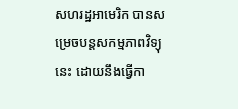សហរដ្ឋអាមេរិក បានសម្រេចបន្តសកម្មភាពវិទ្យុនេះ ដោយនឹងធ្វើកា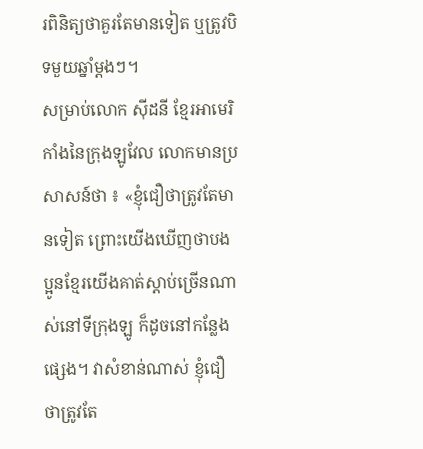រពិនិត្យថាគួរតែមានទៀត ឬត្រូវបិទមួយឆ្នាំម្តងៗ។
សម្រាប់លោក ស៊ីដនី ខ្មែរអាមេរិកាំងនៃក្រុងឡូវែល លោកមានប្រសាសន៍ថា ៖ «ខ្ញុំជឿថាត្រូវតែមានទៀត ព្រោះយើងឃើញថាបងប្អូនខ្មែរយើងគាត់ស្ដាប់ច្រើនណាស់នៅទីក្រុងឡូ ក៏ដូចនៅកន្លែងផ្សេង។ វាសំខាន់ណាស់ ខ្ញុំជឿថាត្រូវតែ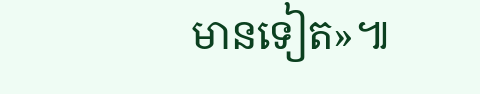មានទៀត»៕